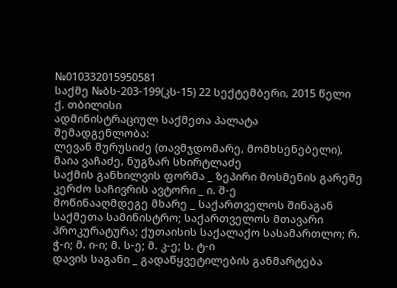№010332015950581
საქმე №ბს-203-199(კს-15) 22 სექტემბერი, 2015 წელი
ქ. თბილისი
ადმინისტრაციულ საქმეთა პალატა
შემადგენლობა:
ლევან მურუსიძე (თავმჯდომარე, მომხსენებელი),
მაია ვაჩაძე, ნუგზარ სხირტლაძე
საქმის განხილვის ფორმა _ ზეპირი მოსმენის გარეშე
კერძო საჩივრის ავტორი _ ი. შ-ე
მოწინააღმდეგე მხარე _ საქართველოს შინაგან საქმეთა სამინისტრო; საქართველოს მთავარი პროკურატურა; ქუთაისის საქალაქო სასამართლო; რ. ჭ-ი; მ. ი-ი; მ. ს-ე; მ. კ-ე; ს. ტ-ი
დავის საგანი _ გადაწყვეტილების განმარტება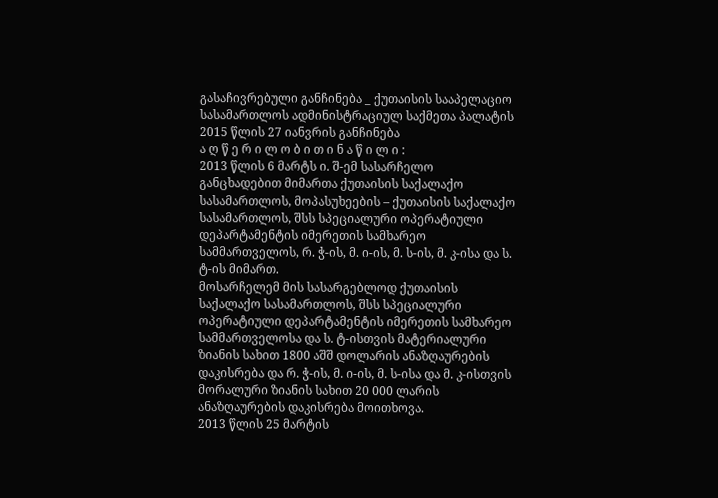გასაჩივრებული განჩინება _ ქუთაისის სააპელაციო სასამართლოს ადმინისტრაციულ საქმეთა პალატის 2015 წლის 27 იანვრის განჩინება
ა ღ წ ე რ ი ლ ო ბ ი თ ი ნ ა წ ი ლ ი :
2013 წლის 6 მარტს ი. შ-ემ სასარჩელო განცხადებით მიმართა ქუთაისის საქალაქო სასამართლოს, მოპასუხეების – ქუთაისის საქალაქო სასამართლოს, შსს სპეციალური ოპერატიული დეპარტამენტის იმერეთის სამხარეო სამმართველოს, რ. ჭ-ის, მ. ი-ის, მ. ს-ის, მ. კ-ისა და ს. ტ-ის მიმართ.
მოსარჩელემ მის სასარგებლოდ ქუთაისის საქალაქო სასამართლოს, შსს სპეციალური ოპერატიული დეპარტამენტის იმერეთის სამხარეო სამმართველოსა და ს. ტ-ისთვის მატერიალური ზიანის სახით 1800 აშშ დოლარის ანაზღაურების დაკისრება და რ. ჭ-ის, მ. ი-ის, მ. ს-ისა და მ. კ-ისთვის მორალური ზიანის სახით 20 000 ლარის ანაზღაურების დაკისრება მოითხოვა.
2013 წლის 25 მარტის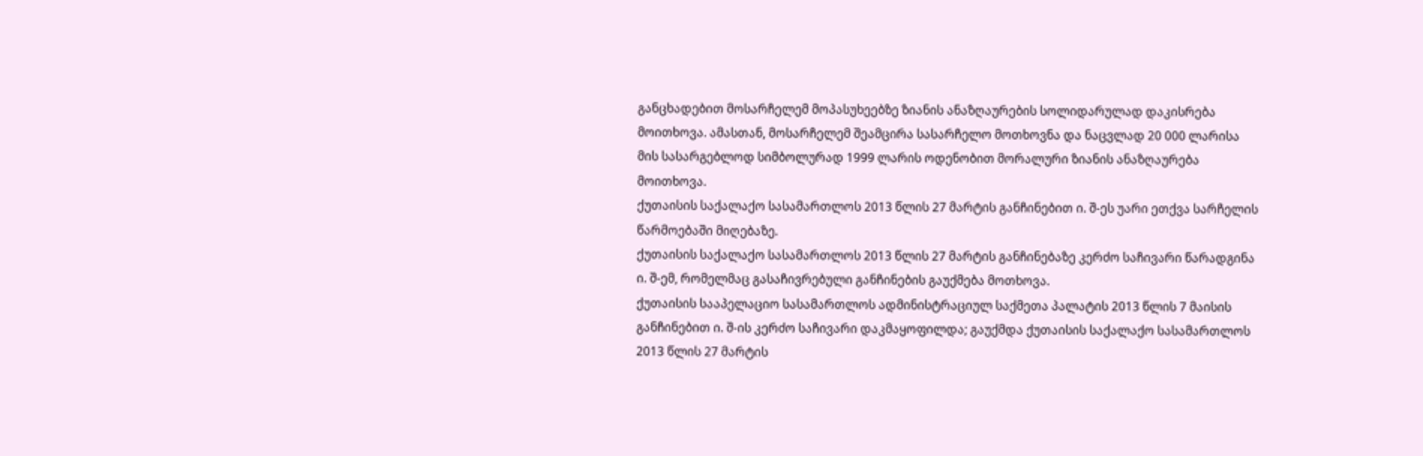განცხადებით მოსარჩელემ მოპასუხეებზე ზიანის ანაზღაურების სოლიდარულად დაკისრება მოითხოვა. ამასთან, მოსარჩელემ შეამცირა სასარჩელო მოთხოვნა და ნაცვლად 20 000 ლარისა მის სასარგებლოდ სიმბოლურად 1999 ლარის ოდენობით მორალური ზიანის ანაზღაურება მოითხოვა.
ქუთაისის საქალაქო სასამართლოს 2013 წლის 27 მარტის განჩინებით ი. შ-ეს უარი ეთქვა სარჩელის წარმოებაში მიღებაზე.
ქუთაისის საქალაქო სასამართლოს 2013 წლის 27 მარტის განჩინებაზე კერძო საჩივარი წარადგინა ი. შ-ემ, რომელმაც გასაჩივრებული განჩინების გაუქმება მოთხოვა.
ქუთაისის სააპელაციო სასამართლოს ადმინისტრაციულ საქმეთა პალატის 2013 წლის 7 მაისის განჩინებით ი. შ-ის კერძო საჩივარი დაკმაყოფილდა; გაუქმდა ქუთაისის საქალაქო სასამართლოს 2013 წლის 27 მარტის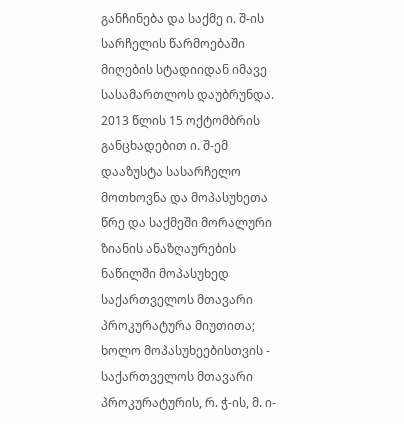განჩინება და საქმე ი. შ-ის სარჩელის წარმოებაში მიღების სტადიიდან იმავე სასამართლოს დაუბრუნდა.
2013 წლის 15 ოქტომბრის განცხადებით ი. შ-ემ დააზუსტა სასარჩელო მოთხოვნა და მოპასუხეთა წრე და საქმეში მორალური ზიანის ანაზღაურების ნაწილში მოპასუხედ საქართველოს მთავარი პროკურატურა მიუთითა; ხოლო მოპასუხეებისთვის - საქართველოს მთავარი პროკურატურის, რ. ჭ-ის, მ. ი-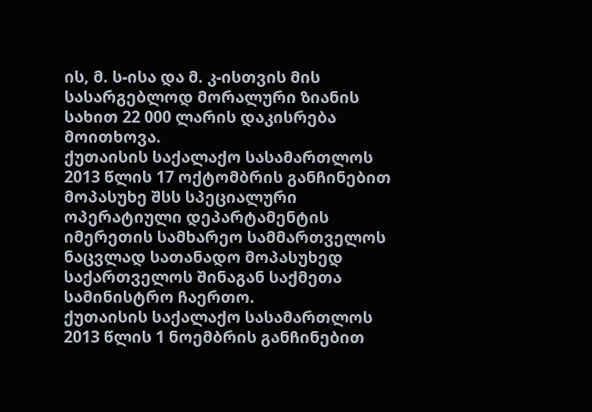ის, მ. ს-ისა და მ. კ-ისთვის მის სასარგებლოდ მორალური ზიანის სახით 22 000 ლარის დაკისრება მოითხოვა.
ქუთაისის საქალაქო სასამართლოს 2013 წლის 17 ოქტომბრის განჩინებით მოპასუხე შსს სპეციალური ოპერატიული დეპარტამენტის იმერეთის სამხარეო სამმართველოს ნაცვლად სათანადო მოპასუხედ საქართველოს შინაგან საქმეთა სამინისტრო ჩაერთო.
ქუთაისის საქალაქო სასამართლოს 2013 წლის 1 ნოემბრის განჩინებით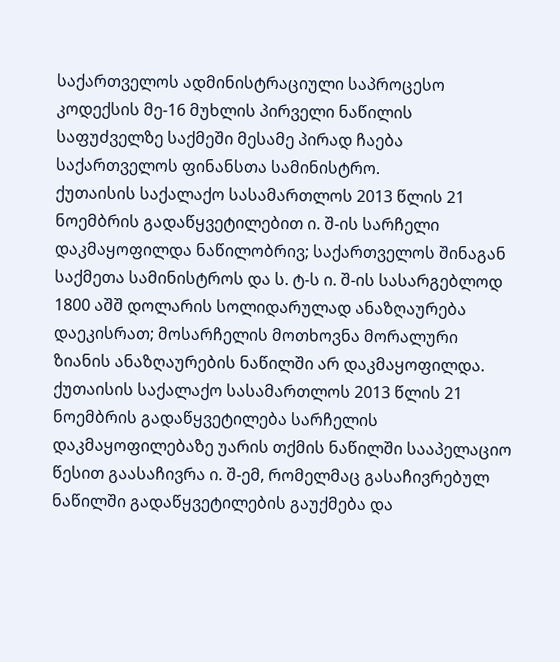საქართველოს ადმინისტრაციული საპროცესო კოდექსის მე-16 მუხლის პირველი ნაწილის საფუძველზე საქმეში მესამე პირად ჩაება საქართველოს ფინანსთა სამინისტრო.
ქუთაისის საქალაქო სასამართლოს 2013 წლის 21 ნოემბრის გადაწყვეტილებით ი. შ-ის სარჩელი დაკმაყოფილდა ნაწილობრივ; საქართველოს შინაგან საქმეთა სამინისტროს და ს. ტ-ს ი. შ-ის სასარგებლოდ 1800 აშშ დოლარის სოლიდარულად ანაზღაურება დაეკისრათ; მოსარჩელის მოთხოვნა მორალური ზიანის ანაზღაურების ნაწილში არ დაკმაყოფილდა.
ქუთაისის საქალაქო სასამართლოს 2013 წლის 21 ნოემბრის გადაწყვეტილება სარჩელის დაკმაყოფილებაზე უარის თქმის ნაწილში სააპელაციო წესით გაასაჩივრა ი. შ-ემ, რომელმაც გასაჩივრებულ ნაწილში გადაწყვეტილების გაუქმება და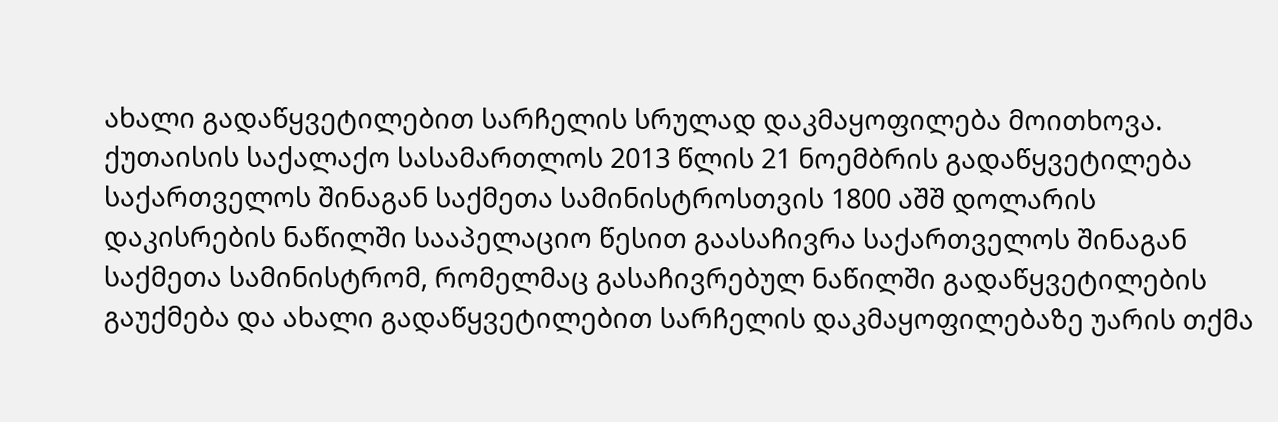ახალი გადაწყვეტილებით სარჩელის სრულად დაკმაყოფილება მოითხოვა.
ქუთაისის საქალაქო სასამართლოს 2013 წლის 21 ნოემბრის გადაწყვეტილება საქართველოს შინაგან საქმეთა სამინისტროსთვის 1800 აშშ დოლარის დაკისრების ნაწილში სააპელაციო წესით გაასაჩივრა საქართველოს შინაგან საქმეთა სამინისტრომ, რომელმაც გასაჩივრებულ ნაწილში გადაწყვეტილების გაუქმება და ახალი გადაწყვეტილებით სარჩელის დაკმაყოფილებაზე უარის თქმა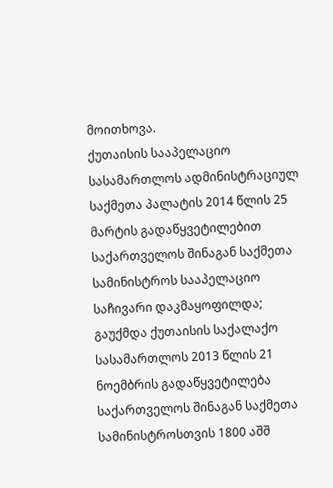მოითხოვა.
ქუთაისის სააპელაციო სასამართლოს ადმინისტრაციულ საქმეთა პალატის 2014 წლის 25 მარტის გადაწყვეტილებით საქართველოს შინაგან საქმეთა სამინისტროს სააპელაციო საჩივარი დაკმაყოფილდა; გაუქმდა ქუთაისის საქალაქო სასამართლოს 2013 წლის 21 ნოემბრის გადაწყვეტილება საქართველოს შინაგან საქმეთა სამინისტროსთვის 1800 აშშ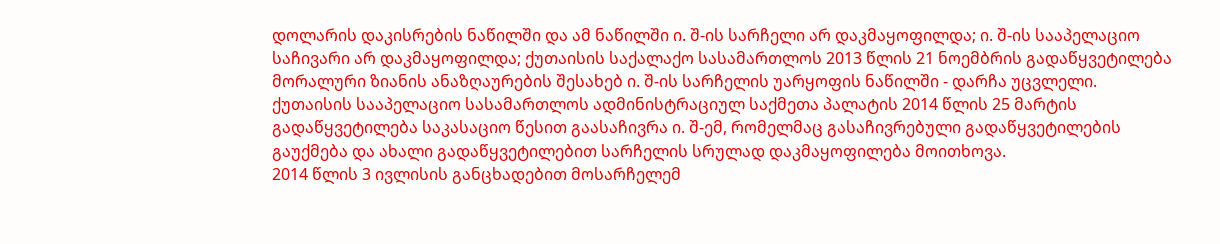დოლარის დაკისრების ნაწილში და ამ ნაწილში ი. შ-ის სარჩელი არ დაკმაყოფილდა; ი. შ-ის სააპელაციო საჩივარი არ დაკმაყოფილდა; ქუთაისის საქალაქო სასამართლოს 2013 წლის 21 ნოემბრის გადაწყვეტილება მორალური ზიანის ანაზღაურების შესახებ ი. შ-ის სარჩელის უარყოფის ნაწილში - დარჩა უცვლელი.
ქუთაისის სააპელაციო სასამართლოს ადმინისტრაციულ საქმეთა პალატის 2014 წლის 25 მარტის გადაწყვეტილება საკასაციო წესით გაასაჩივრა ი. შ-ემ, რომელმაც გასაჩივრებული გადაწყვეტილების გაუქმება და ახალი გადაწყვეტილებით სარჩელის სრულად დაკმაყოფილება მოითხოვა.
2014 წლის 3 ივლისის განცხადებით მოსარჩელემ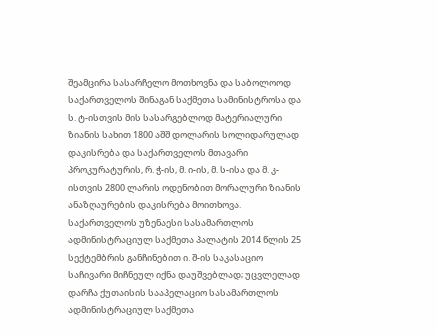შეამცირა სასარჩელო მოთხოვნა და საბოლოოდ საქართველოს შინაგან საქმეთა სამინისტროსა და ს. ტ-ისთვის მის სასარგებლოდ მატერიალური ზიანის სახით 1800 აშშ დოლარის სოლიდარულად დაკისრება და საქართველოს მთავარი პროკურატურის, რ. ჭ-ის, მ. ი-ის, მ. ს-ისა და მ. კ-ისთვის 2800 ლარის ოდენობით მორალური ზიანის ანაზღაურების დაკისრება მოითხოვა.
საქართველოს უზენაესი სასამართლოს ადმინისტრაციულ საქმეთა პალატის 2014 წლის 25 სექტემბრის განჩინებით ი. შ-ის საკასაციო საჩივარი მიჩნეულ იქნა დაუშვებლად; უცვლელად დარჩა ქუთაისის სააპელაციო სასამართლოს ადმინისტრაციულ საქმეთა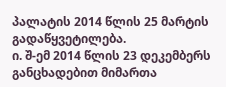პალატის 2014 წლის 25 მარტის გადაწყვეტილება.
ი. შ-ემ 2014 წლის 23 დეკემბერს განცხადებით მიმართა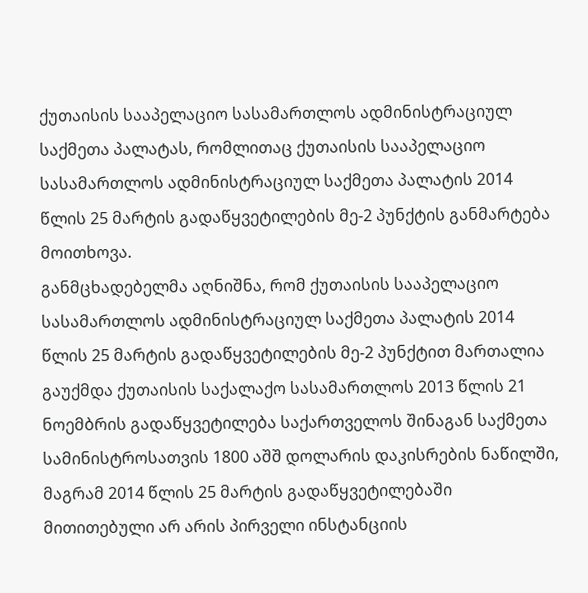ქუთაისის სააპელაციო სასამართლოს ადმინისტრაციულ საქმეთა პალატას, რომლითაც ქუთაისის სააპელაციო სასამართლოს ადმინისტრაციულ საქმეთა პალატის 2014 წლის 25 მარტის გადაწყვეტილების მე-2 პუნქტის განმარტება მოითხოვა.
განმცხადებელმა აღნიშნა, რომ ქუთაისის სააპელაციო სასამართლოს ადმინისტრაციულ საქმეთა პალატის 2014 წლის 25 მარტის გადაწყვეტილების მე-2 პუნქტით მართალია გაუქმდა ქუთაისის საქალაქო სასამართლოს 2013 წლის 21 ნოემბრის გადაწყვეტილება საქართველოს შინაგან საქმეთა სამინისტროსათვის 1800 აშშ დოლარის დაკისრების ნაწილში, მაგრამ 2014 წლის 25 მარტის გადაწყვეტილებაში მითითებული არ არის პირველი ინსტანციის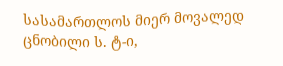სასამართლოს მიერ მოვალედ ცნობილი ს. ტ-ი,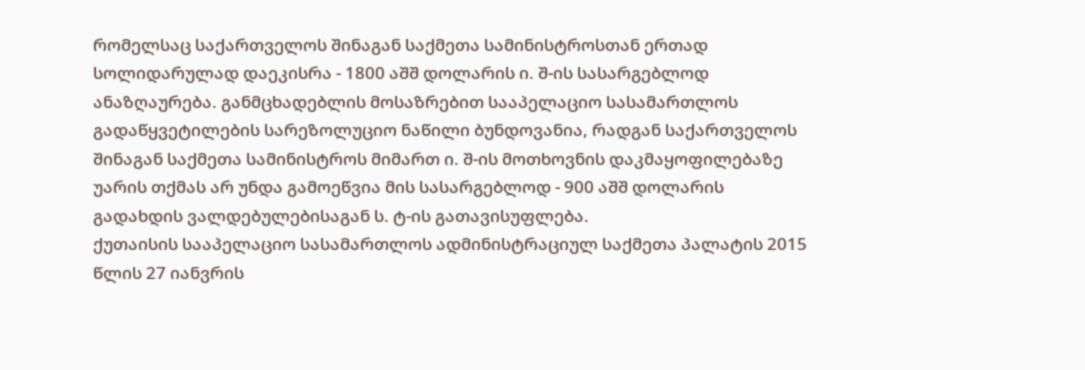რომელსაც საქართველოს შინაგან საქმეთა სამინისტროსთან ერთად სოლიდარულად დაეკისრა - 1800 აშშ დოლარის ი. შ-ის სასარგებლოდ ანაზღაურება. განმცხადებლის მოსაზრებით სააპელაციო სასამართლოს გადაწყვეტილების სარეზოლუციო ნაწილი ბუნდოვანია, რადგან საქართველოს შინაგან საქმეთა სამინისტროს მიმართ ი. შ-ის მოთხოვნის დაკმაყოფილებაზე უარის თქმას არ უნდა გამოეწვია მის სასარგებლოდ - 900 აშშ დოლარის გადახდის ვალდებულებისაგან ს. ტ-ის გათავისუფლება.
ქუთაისის სააპელაციო სასამართლოს ადმინისტრაციულ საქმეთა პალატის 2015 წლის 27 იანვრის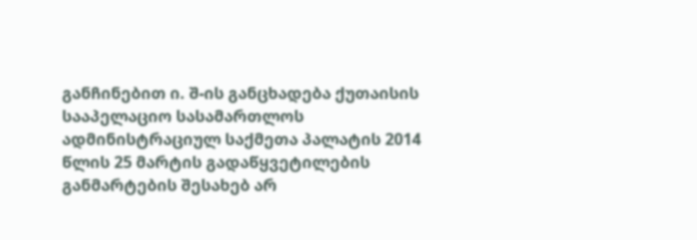განჩინებით ი. შ-ის განცხადება ქუთაისის სააპელაციო სასამართლოს ადმინისტრაციულ საქმეთა პალატის 2014 წლის 25 მარტის გადაწყვეტილების განმარტების შესახებ არ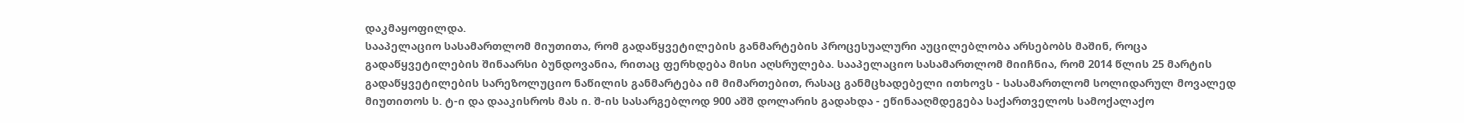დაკმაყოფილდა.
სააპელაციო სასამართლომ მიუთითა, რომ გადაწყვეტილების განმარტების პროცესუალური აუცილებლობა არსებობს მაშინ, როცა გადაწყვეტილების შინაარსი ბუნდოვანია, რითაც ფერხდება მისი აღსრულება. სააპელაციო სასამართლომ მიიჩნია, რომ 2014 წლის 25 მარტის გადაწყვეტილების სარეზოლუციო ნაწილის განმარტება იმ მიმართებით, რასაც განმცხადებელი ითხოვს - სასამართლომ სოლიდარულ მოვალედ მიუთითოს ს. ტ-ი და დააკისროს მას ი. შ-ის სასარგებლოდ 900 აშშ დოლარის გადახდა - ეწინააღმდეგება საქართველოს სამოქალაქო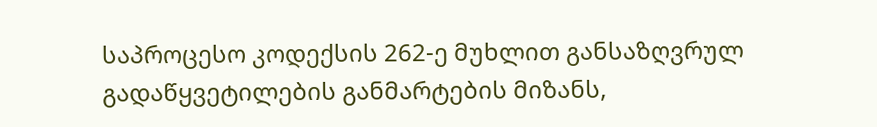საპროცესო კოდექსის 262-ე მუხლით განსაზღვრულ გადაწყვეტილების განმარტების მიზანს,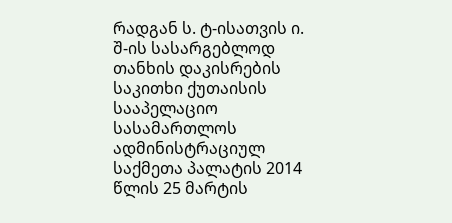რადგან ს. ტ-ისათვის ი. შ-ის სასარგებლოდ თანხის დაკისრების საკითხი ქუთაისის სააპელაციო სასამართლოს ადმინისტრაციულ საქმეთა პალატის 2014 წლის 25 მარტის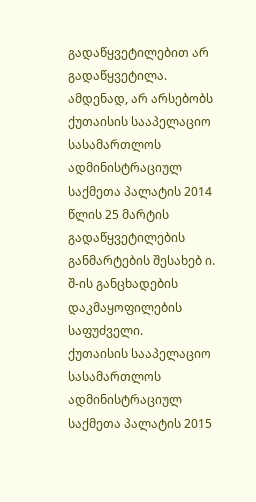გადაწყვეტილებით არ გადაწყვეტილა. ამდენად, არ არსებობს ქუთაისის სააპელაციო სასამართლოს ადმინისტრაციულ საქმეთა პალატის 2014 წლის 25 მარტის გადაწყვეტილების განმარტების შესახებ ი. შ-ის განცხადების დაკმაყოფილების საფუძველი.
ქუთაისის სააპელაციო სასამართლოს ადმინისტრაციულ საქმეთა პალატის 2015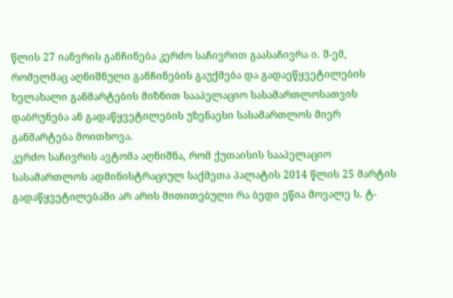წლის 27 იანვრის განჩინება კერძო საჩივრით გაასაჩივრა ი. შ-ემ, რომელმაც აღნიშნული განჩინების გაუქმება და გადაეწყვეტილების ხელახალი განმარტების მიზნით სააპელაციო სასამართლოსათვის დაბრუნება ან გადაწყვეტილების უზენაესი სასამართლოს მიერ განმარტება მოითხოვა.
კერძო საჩივრის ავტომა აღნიშნა, რომ ქუთაისის სააპელაციო სასამართლოს ადმინისტრაციულ საქმეთა პალატის 2014 წლის 25 მარტის გადაწყვეტილებაში არ არის მითითებული რა ბედი ეწია მოვალე ს. ტ-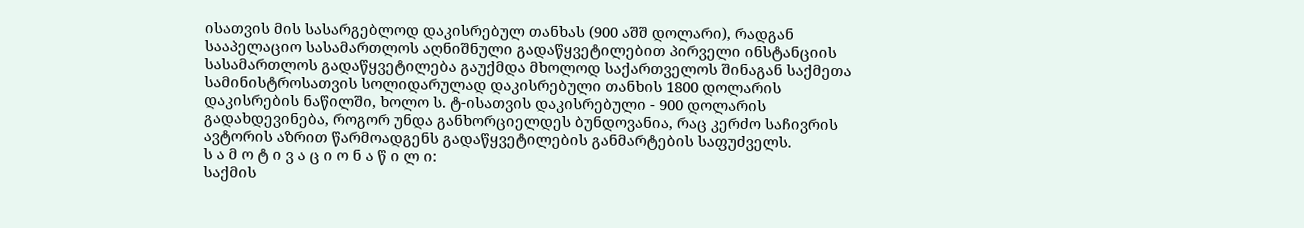ისათვის მის სასარგებლოდ დაკისრებულ თანხას (900 აშშ დოლარი), რადგან სააპელაციო სასამართლოს აღნიშნული გადაწყვეტილებით პირველი ინსტანციის სასამართლოს გადაწყვეტილება გაუქმდა მხოლოდ საქართველოს შინაგან საქმეთა სამინისტროსათვის სოლიდარულად დაკისრებული თანხის 1800 დოლარის დაკისრების ნაწილში, ხოლო ს. ტ-ისათვის დაკისრებული - 900 დოლარის გადახდევინება, როგორ უნდა განხორციელდეს ბუნდოვანია, რაც კერძო საჩივრის ავტორის აზრით წარმოადგენს გადაწყვეტილების განმარტების საფუძველს.
ს ა მ ო ტ ი ვ ა ც ი ო ნ ა წ ი ლ ი:
საქმის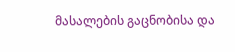მასალების გაცნობისა და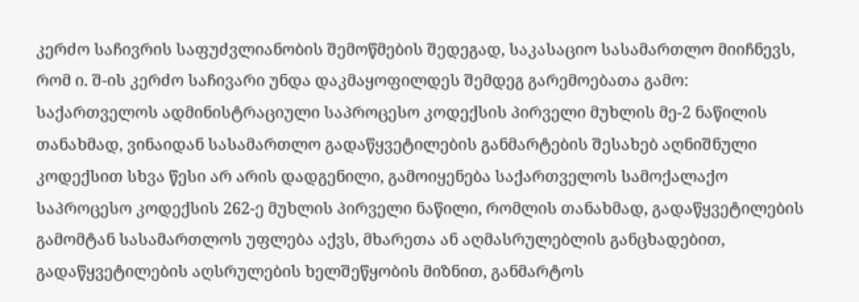კერძო საჩივრის საფუძვლიანობის შემოწმების შედეგად, საკასაციო სასამართლო მიიჩნევს, რომ ი. შ-ის კერძო საჩივარი უნდა დაკმაყოფილდეს შემდეგ გარემოებათა გამო:
საქართველოს ადმინისტრაციული საპროცესო კოდექსის პირველი მუხლის მე-2 ნაწილის თანახმად, ვინაიდან სასამართლო გადაწყვეტილების განმარტების შესახებ აღნიშნული კოდექსით სხვა წესი არ არის დადგენილი, გამოიყენება საქართველოს სამოქალაქო საპროცესო კოდექსის 262-ე მუხლის პირველი ნაწილი, რომლის თანახმად, გადაწყვეტილების გამომტან სასამართლოს უფლება აქვს, მხარეთა ან აღმასრულებლის განცხადებით, გადაწყვეტილების აღსრულების ხელშეწყობის მიზნით, განმარტოს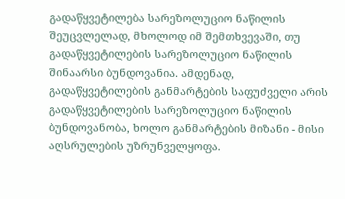გადაწყვეტილება სარეზოლუციო ნაწილის შეუცვლელად, მხოლოდ იმ შემთხვევაში, თუ გადაწყვეტილების სარეზოლუციო ნაწილის შინაარსი ბუნდოვანია. ამდენად, გადაწყვეტილების განმარტების საფუძველი არის გადაწყვეტილების სარეზოლუციო ნაწილის ბუნდოვანობა, ხოლო განმარტების მიზანი - მისი აღსრულების უზრუნველყოფა.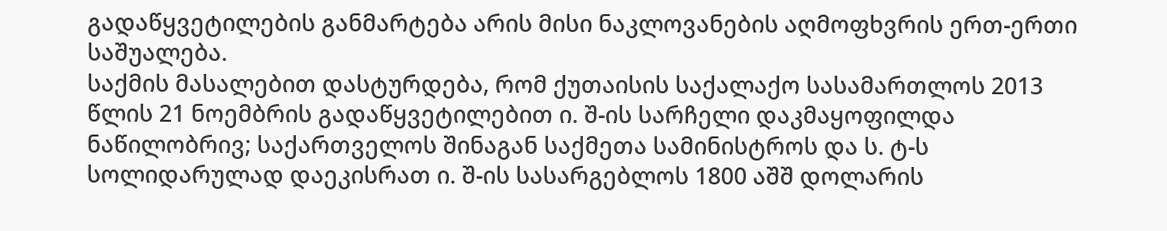გადაწყვეტილების განმარტება არის მისი ნაკლოვანების აღმოფხვრის ერთ-ერთი საშუალება.
საქმის მასალებით დასტურდება, რომ ქუთაისის საქალაქო სასამართლოს 2013 წლის 21 ნოემბრის გადაწყვეტილებით ი. შ-ის სარჩელი დაკმაყოფილდა ნაწილობრივ; საქართველოს შინაგან საქმეთა სამინისტროს და ს. ტ-ს სოლიდარულად დაეკისრათ ი. შ-ის სასარგებლოს 1800 აშშ დოლარის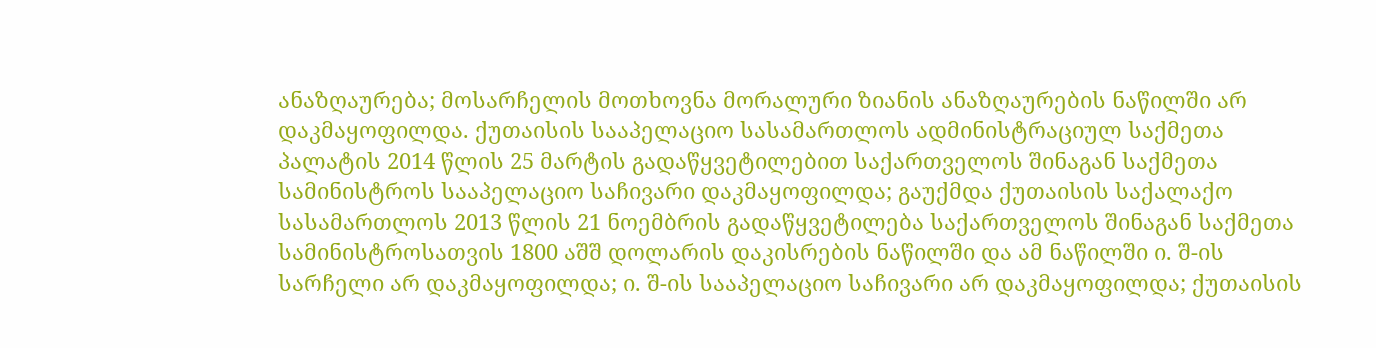ანაზღაურება; მოსარჩელის მოთხოვნა მორალური ზიანის ანაზღაურების ნაწილში არ დაკმაყოფილდა. ქუთაისის სააპელაციო სასამართლოს ადმინისტრაციულ საქმეთა პალატის 2014 წლის 25 მარტის გადაწყვეტილებით საქართველოს შინაგან საქმეთა სამინისტროს სააპელაციო საჩივარი დაკმაყოფილდა; გაუქმდა ქუთაისის საქალაქო სასამართლოს 2013 წლის 21 ნოემბრის გადაწყვეტილება საქართველოს შინაგან საქმეთა სამინისტროსათვის 1800 აშშ დოლარის დაკისრების ნაწილში და ამ ნაწილში ი. შ-ის სარჩელი არ დაკმაყოფილდა; ი. შ-ის სააპელაციო საჩივარი არ დაკმაყოფილდა; ქუთაისის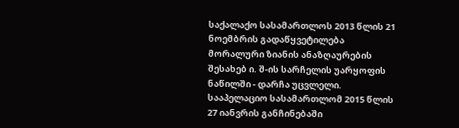საქალაქო სასამართლოს 2013 წლის 21 ნოემბრის გადაწყვეტილება მორალური ზიანის ანაზღაურების შესახებ ი. შ-ის სარჩელის უარყოფის ნაწილში - დარჩა უცვლელი. სააპელაციო სასამართლომ 2015 წლის 27 იანვრის განჩინებაში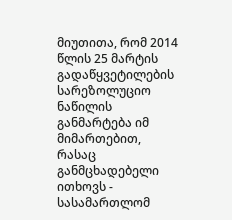მიუთითა, რომ 2014 წლის 25 მარტის გადაწყვეტილების სარეზოლუციო ნაწილის განმარტება იმ მიმართებით, რასაც განმცხადებელი ითხოვს - სასამართლომ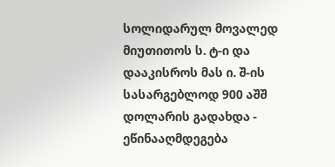სოლიდარულ მოვალედ მიუთითოს ს. ტ-ი და დააკისროს მას ი. შ-ის სასარგებლოდ 900 აშშ დოლარის გადახდა - ეწინააღმდეგება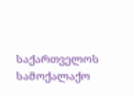საქართველოს სამოქალაქო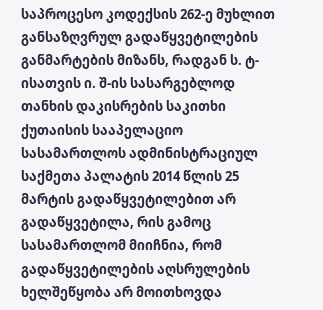საპროცესო კოდექსის 262-ე მუხლით განსაზღვრულ გადაწყვეტილების განმარტების მიზანს, რადგან ს. ტ-ისათვის ი. შ-ის სასარგებლოდ თანხის დაკისრების საკითხი ქუთაისის სააპელაციო სასამართლოს ადმინისტრაციულ საქმეთა პალატის 2014 წლის 25 მარტის გადაწყვეტილებით არ გადაწყვეტილა, რის გამოც სასამართლომ მიიჩნია, რომ გადაწყვეტილების აღსრულების ხელშეწყობა არ მოითხოვდა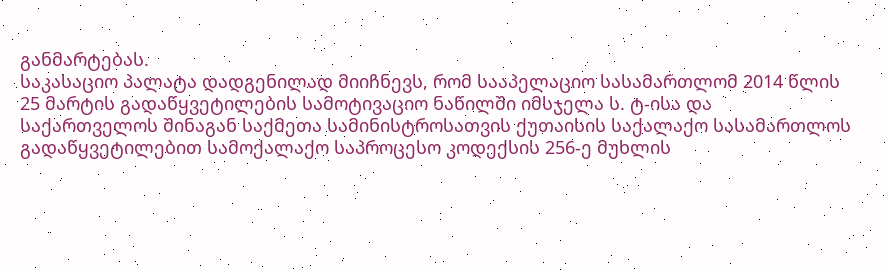განმარტებას.
საკასაციო პალატა დადგენილად მიიჩნევს, რომ სააპელაციო სასამართლომ 2014 წლის 25 მარტის გადაწყვეტილების სამოტივაციო ნაწილში იმსჯელა ს. ტ-ისა და საქართველოს შინაგან საქმეთა სამინისტროსათვის ქუთაისის საქალაქო სასამართლოს გადაწყვეტილებით სამოქალაქო საპროცესო კოდექსის 256-ე მუხლის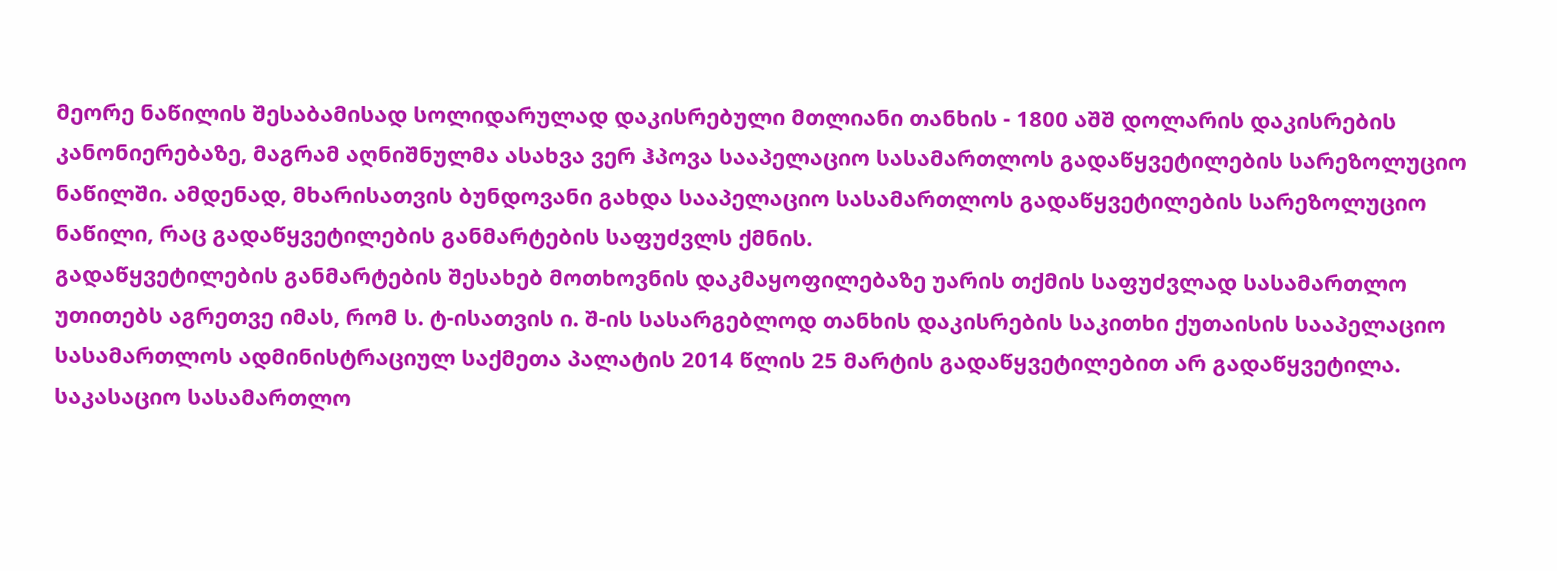მეორე ნაწილის შესაბამისად სოლიდარულად დაკისრებული მთლიანი თანხის - 1800 აშშ დოლარის დაკისრების კანონიერებაზე, მაგრამ აღნიშნულმა ასახვა ვერ ჰპოვა სააპელაციო სასამართლოს გადაწყვეტილების სარეზოლუციო ნაწილში. ამდენად, მხარისათვის ბუნდოვანი გახდა სააპელაციო სასამართლოს გადაწყვეტილების სარეზოლუციო ნაწილი, რაც გადაწყვეტილების განმარტების საფუძვლს ქმნის.
გადაწყვეტილების განმარტების შესახებ მოთხოვნის დაკმაყოფილებაზე უარის თქმის საფუძვლად სასამართლო უთითებს აგრეთვე იმას, რომ ს. ტ-ისათვის ი. შ-ის სასარგებლოდ თანხის დაკისრების საკითხი ქუთაისის სააპელაციო სასამართლოს ადმინისტრაციულ საქმეთა პალატის 2014 წლის 25 მარტის გადაწყვეტილებით არ გადაწყვეტილა. საკასაციო სასამართლო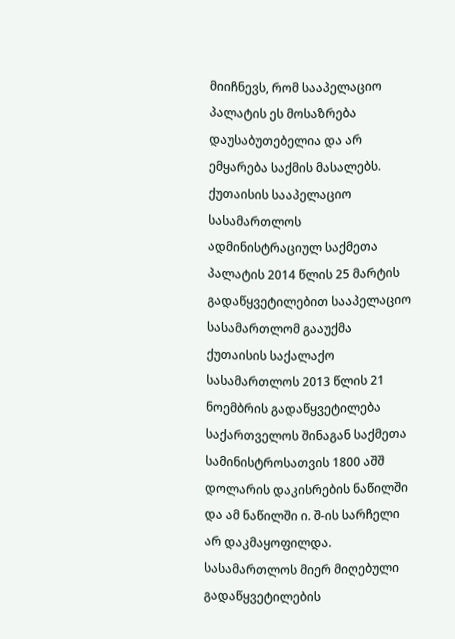მიიჩნევს, რომ სააპელაციო პალატის ეს მოსაზრება დაუსაბუთებელია და არ ემყარება საქმის მასალებს. ქუთაისის სააპელაციო სასამართლოს ადმინისტრაციულ საქმეთა პალატის 2014 წლის 25 მარტის გადაწყვეტილებით სააპელაციო სასამართლომ გააუქმა ქუთაისის საქალაქო სასამართლოს 2013 წლის 21 ნოემბრის გადაწყვეტილება საქართველოს შინაგან საქმეთა სამინისტროსათვის 1800 აშშ დოლარის დაკისრების ნაწილში და ამ ნაწილში ი. შ-ის სარჩელი არ დაკმაყოფილდა. სასამართლოს მიერ მიღებული გადაწყვეტილების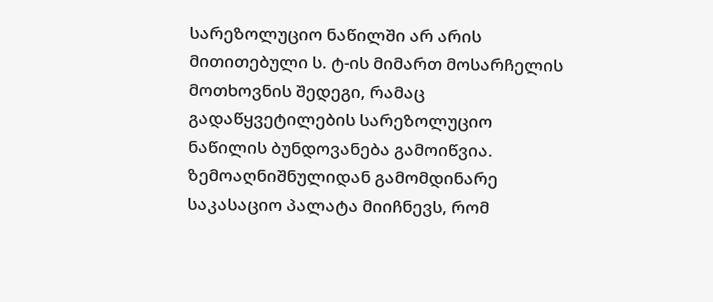სარეზოლუციო ნაწილში არ არის მითითებული ს. ტ-ის მიმართ მოსარჩელის მოთხოვნის შედეგი, რამაც გადაწყვეტილების სარეზოლუციო ნაწილის ბუნდოვანება გამოიწვია.
ზემოაღნიშნულიდან გამომდინარე საკასაციო პალატა მიიჩნევს, რომ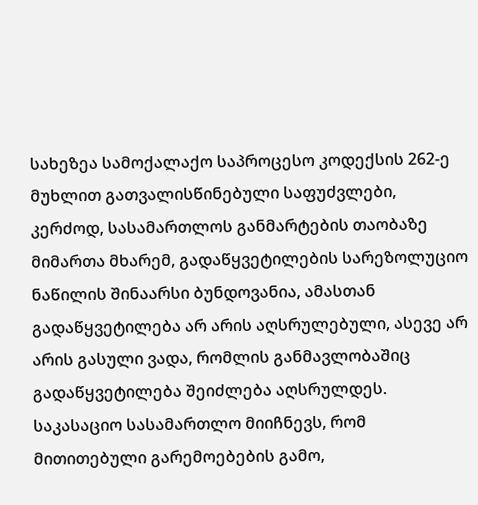სახეზეა სამოქალაქო საპროცესო კოდექსის 262-ე მუხლით გათვალისწინებული საფუძვლები, კერძოდ, სასამართლოს განმარტების თაობაზე მიმართა მხარემ, გადაწყვეტილების სარეზოლუციო ნაწილის შინაარსი ბუნდოვანია, ამასთან გადაწყვეტილება არ არის აღსრულებული, ასევე არ არის გასული ვადა, რომლის განმავლობაშიც გადაწყვეტილება შეიძლება აღსრულდეს. საკასაციო სასამართლო მიიჩნევს, რომ მითითებული გარემოებების გამო,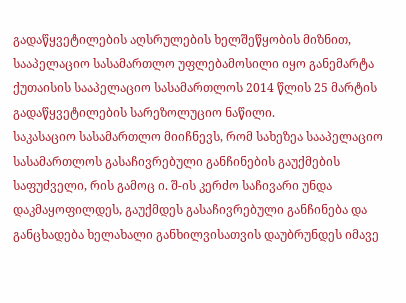გადაწყვეტილების აღსრულების ხელშეწყობის მიზნით, სააპელაციო სასამართლო უფლებამოსილი იყო განემარტა ქუთაისის სააპელაციო სასამართლოს 2014 წლის 25 მარტის გადაწყვეტილების სარეზოლუციო ნაწილი.
საკასაციო სასამართლო მიიჩნევს, რომ სახეზეა სააპელაციო სასამართლოს გასაჩივრებული განჩინების გაუქმების საფუძველი, რის გამოც ი. შ-ის კერძო საჩივარი უნდა დაკმაყოფილდეს, გაუქმდეს გასაჩივრებული განჩინება და განცხადება ხელახალი განხილვისათვის დაუბრუნდეს იმავე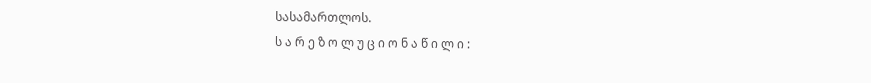სასამართლოს.
ს ა რ ე ზ ო ლ უ ც ი ო ნ ა წ ი ლ ი :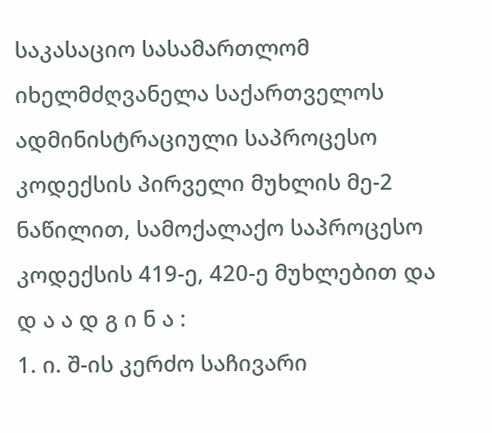საკასაციო სასამართლომ იხელმძღვანელა საქართველოს ადმინისტრაციული საპროცესო კოდექსის პირველი მუხლის მე-2 ნაწილით, სამოქალაქო საპროცესო კოდექსის 419-ე, 420-ე მუხლებით და
დ ა ა დ გ ი ნ ა :
1. ი. შ-ის კერძო საჩივარი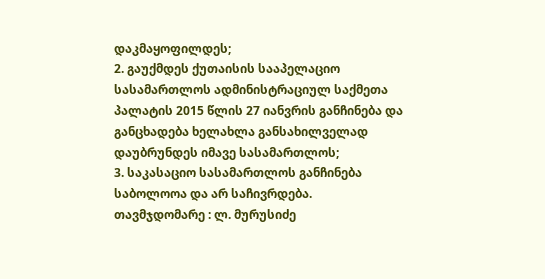დაკმაყოფილდეს;
2. გაუქმდეს ქუთაისის სააპელაციო სასამართლოს ადმინისტრაციულ საქმეთა პალატის 2015 წლის 27 იანვრის განჩინება და განცხადება ხელახლა განსახილველად დაუბრუნდეს იმავე სასამართლოს;
3. საკასაციო სასამართლოს განჩინება საბოლოოა და არ საჩივრდება.
თავმჯდომარე : ლ. მურუსიძე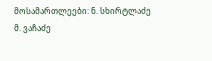მოსამართლეები: ნ. სხირტლაძე
მ. ვაჩაძე